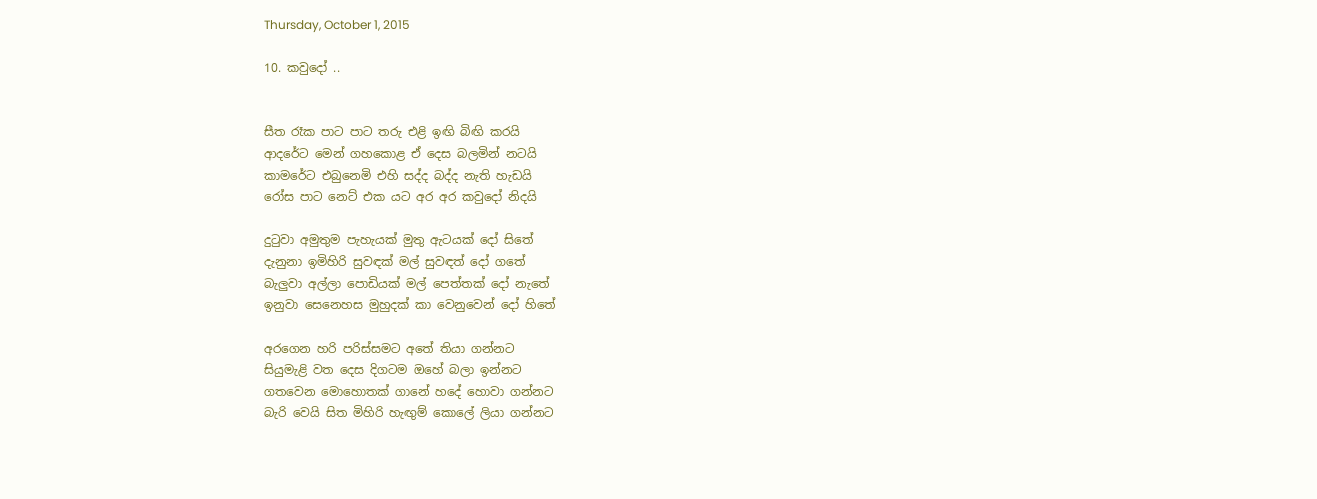Thursday, October 1, 2015

10. කවුදෝ ..


සීත රෑක පාට පාට තරු එළි ඉඟි බිඟි කරයි
ආදරේට මෙන් ගහකොළ ඒ දෙස බලමින් නටයි
කාමරේට එබුනෙමි එහි සද්ද බද්ද නැති හැඩයි
රෝස පාට නෙට් එක යට අර අර කවුදෝ නිදයි

දුටුවා අමුතුම පැහැයක් මුතු ඇටයක් දෝ සිතේ
දැනුනා ඉමිහිරි සුවඳක් මල් සුවඳත් දෝ ගතේ
බැලුවා අල්ලා පොඩියක් මල් පෙත්තක් දෝ නැතේ
ඉනුවා සෙනෙහස මුහුදක් කා වෙනුවෙන් දෝ හිතේ

අරගෙන හරි පරිස්සමට අතේ තියා ගන්නට
සියුමැළි වත දෙස දිගටම ඔහේ බලා ඉන්නට
ගතවෙන මොහොතක් ගානේ හදේ හොවා ගන්නට
බැරි වෙයි සිත මිහිරි හැඟුම් කොලේ ලියා ගන්නට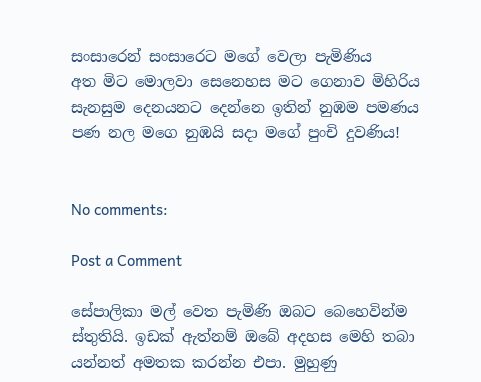සංසාරෙන් සංසාරෙට මගේ වෙලා පැමිණිය
අත මිට මොලවා සෙනෙහස මට ගෙනාව මිහිරිය
සැනසුම දෙනයනට දෙන්නෙ ඉතින් නුඹම පමණය
පණ නල මගෙ නුඹයි සදා මගේ පුංචි දුවණිය!


No comments:

Post a Comment

සේපාලිකා මල් වෙත පැමිණි ඔබට බෙහෙවින්ම ස්තුතියි. ඉඩක් ඇත්නම් ඔබේ අදහස මෙහි තබා යන්නත් අමතක කරන්න එපා. මුහුණු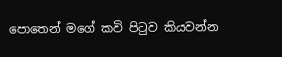පොතෙන් මගේ කවි පිටුව කියවන්න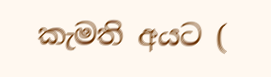කැමති අයට (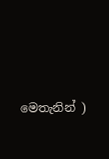මෙතැනින් )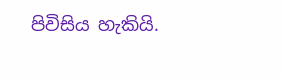පිවිසිය හැකියි.